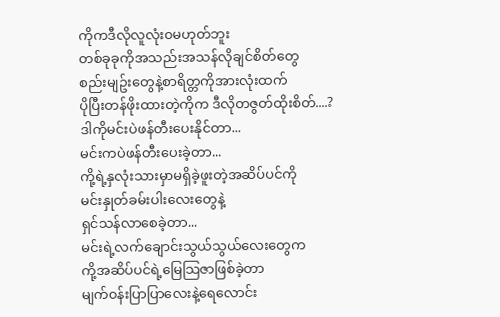ကိုကဒီလိုလူလုံး၀မဟုတ်ဘူး
တစ်ခုခုကိုအသည်းအသန်လိုချင်စိတ်တွေ
စည်းမျဥ်းတွေနဲ့စာရိတ္တကိုအားလုံးထက်
ပိုပြီးတန်ဖိုးထားတဲ့ကိုက ဒီလိုတဇွတ်ထိုးစိတ်....?
ဒါကိုမင်းပဲဖန်တီးပေးနိုင်တာ...
မင်းကပဲဖန်တီးပေးခဲ့တာ...
ကို့ရဲ့နှလုံးသားမှာမရှိခဲ့ဖူးတဲ့အဆိပ်ပင်ကို
မင်းနှုတ်ခမ်းပါးလေးတွေနဲ့
ရှင်သန်လာစေခဲ့တာ...
မင်းရဲ့လက်ချောင်းသွယ်သွယ်လေးတွေက
ကို့အဆိပ်ပင်ရဲ့မြေသြဇာဖြစ်ခဲ့တာ
မျက်၀န်းပြာပြာလေးနဲ့ရေလောင်း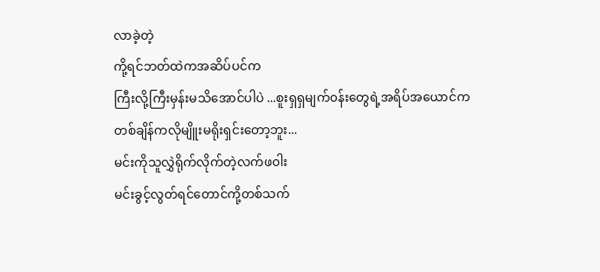လာခဲ့တဲ့
ကို့ရင်ဘတ်ထဲကအဆိပ်ပင်က
ကြီးလို့ကြီးမှန်းမသိအောင်ပါပဲ ...စူးရှရှမျက်၀န်းတွေရဲ့အရိပ်အယောင်က
တစ်ချိန်ကလိုမျိူးမရိုးရှင်းတော့ဘူး...
မင်းကိုသူလွှဲရိုက်လိုက်တဲ့လက်ဖ၀ါး
မင်းခွင့်လွတ်ရင်တောင်ကို့တစ်သက်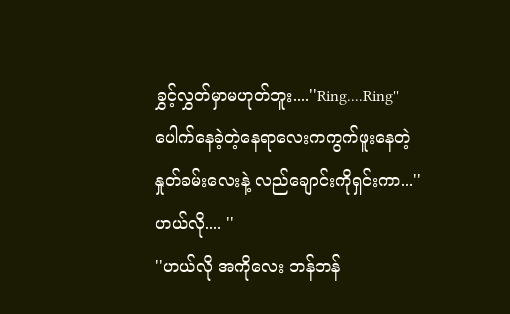ခွှင့်လွှတ်မှာမဟုတ်ဘူး....''Ring....Ring''
ပေါက်နေခဲ့တဲ့နေရာလေးကကွက်ဖူးနေတဲ့
နှုတ်ခမ်းလေးနဲ့ လည်ချောင်းကိုရှင်းကာ...''ဟယ်လို.... ''
''ဟယ်လို အကိုလေး ဘန်ဘန်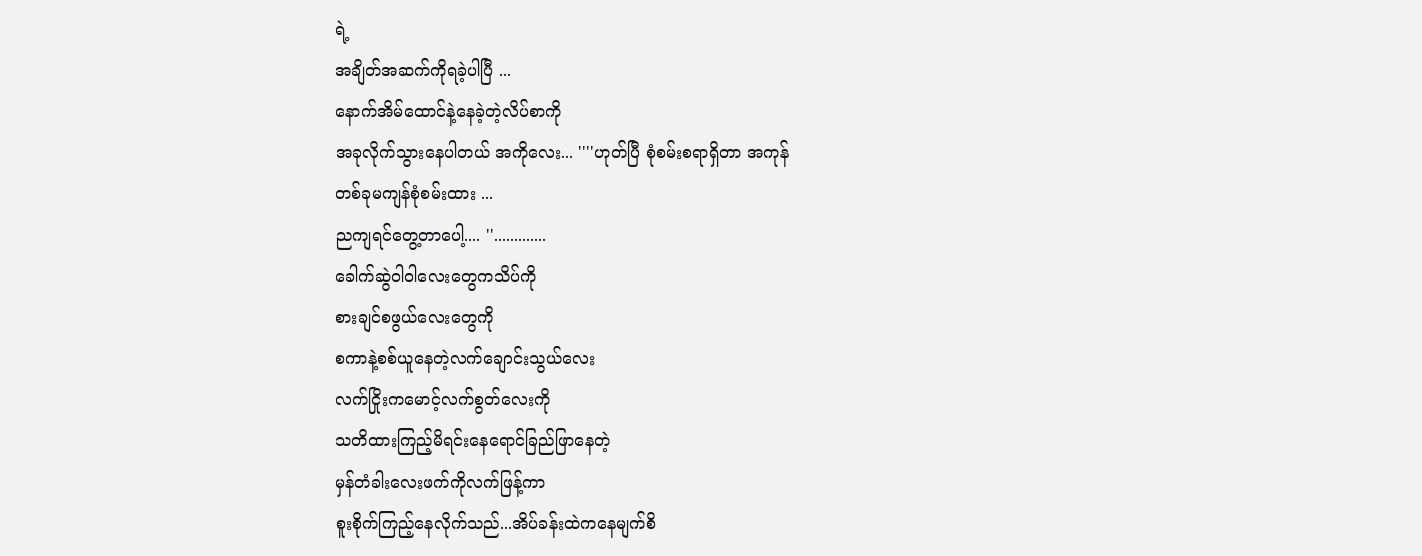ရဲ့
အချိတ်အဆက်ကိုရခဲ့ပါပြီ ...
နောက်အိမ်ထောင်နဲ့နေခဲ့တဲ့လိပ်စာကို
အခုလိုက်သွားနေပါတယ် အကိုလေး... ''''ဟုတ်ပြီ စုံစမ်းစရာရှိတာ အကုန်
တစ်ခုမကျန်စုံစမ်းထား ...
ညကျရင်တွေ့တာပေါ့.... ''.............
ခေါက်ဆွဲ၀ါ၀ါလေးတွေကသိပ်ကို
စားချင်စဖွယ်လေးတွေကို
စကာနဲ့စစ်ယူနေတဲ့လက်ချောင်းသွယ်လေး
လက်ငြိုးကမောင့်လက်စွတ်လေးကို
သတိထားကြည့်မိရင်းနေရောင်ခြည်ဖြာနေတဲ့
မှန်တံခါးလေးဖက်ကိုလက်ဖြန့်ကာ
စူးစိုက်ကြည့်နေလိုက်သည်...အိပ်ခန်းထဲကနေမျက်စိ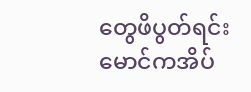တွေဖိပွတ်ရင်း
မောင်ကအိပ်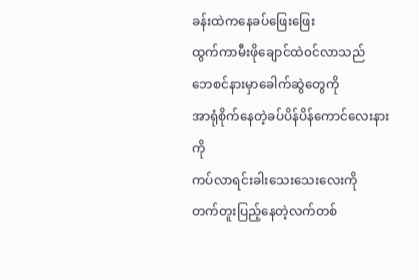ခန်းထဲကနေခပ်ဖြေးဖြေး
ထွက်ကာမီးဖိုချောင်ထဲ၀င်လာသည်
ဘေစင်နားမှာခေါက်ဆွဲတွေကို
အာရုံစိုက်နေတဲ့ခပ်ပိန်ပိန်ကောင်လေးနားကို
ကပ်လာရင်းခါးသေးသေးလေးကို
တက်တူးပြည့်နေတဲ့လက်တစ်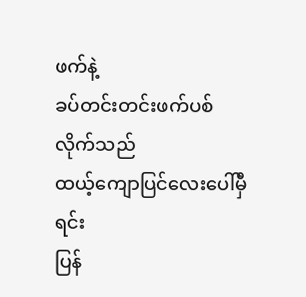ဖက်နဲ့
ခပ်တင်းတင်းဖက်ပစ်လိုက်သည်
ထယ့်ကျောပြင်လေးပေါ်မှီရင်း
ပြန်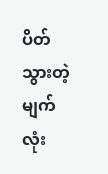ပိတ်သွားတဲ့မျက်လုံး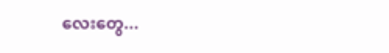လေးတွေ...